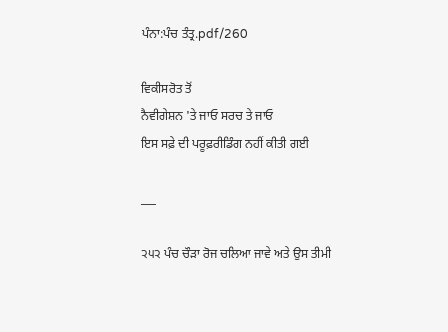ਪੰਨਾ:ਪੰਚ ਤੰਤ੍ਰ.pdf/260

ਵਿਕੀਸਰੋਤ ਤੋਂ
ਨੈਵੀਗੇਸ਼ਨ 'ਤੇ ਜਾਓ ਸਰਚ ਤੇ ਜਾਓ
ਇਸ ਸਫ਼ੇ ਦੀ ਪਰੂਫ਼ਰੀਡਿੰਗ ਨਹੀਂ ਕੀਤੀ ਗਈ

___

੨੫੨ ਪੰਚ ਚੌੜਾ ਰੋਜ ਚਲਿਆ ਜਾਵੇ ਅਤੇ ਉਸ ਤੀਮੀ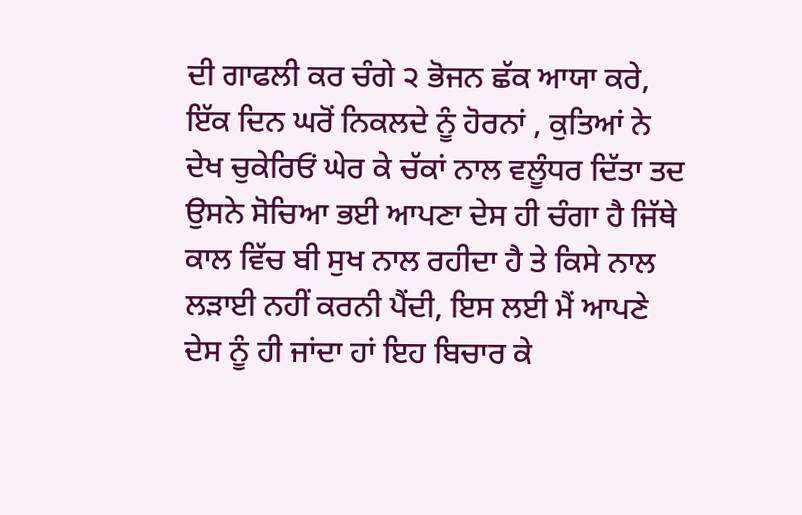ਦੀ ਗਾਫਲੀ ਕਰ ਚੰਗੇ ੨ ਭੋਜਨ ਛੱਕ ਆਯਾ ਕਰੇ, ਇੱਕ ਦਿਨ ਘਰੋਂ ਨਿਕਲਦੇ ਨੂੰ ਹੋਰਨਾਂ , ਕੁਤਿਆਂ ਨੇ ਦੇਖ ਚੁਕੇਰਿਓਂ ਘੇਰ ਕੇ ਚੱਕਾਂ ਨਾਲ ਵਲੂੰਧਰ ਦਿੱਤਾ ਤਦ ਉਸਨੇ ਸੋਚਿਆ ਭਈ ਆਪਣਾ ਦੇਸ ਹੀ ਚੰਗਾ ਹੈ ਜਿੱਥੇ ਕਾਲ ਵਿੱਚ ਬੀ ਸੁਖ ਨਾਲ ਰਹੀਦਾ ਹੈ ਤੇ ਕਿਸੇ ਨਾਲ ਲੜਾਈ ਨਹੀਂ ਕਰਨੀ ਪੈਂਦੀ, ਇਸ ਲਈ ਮੈਂ ਆਪਣੇ ਦੇਸ ਨੂੰ ਹੀ ਜਾਂਦਾ ਹਾਂ ਇਹ ਬਿਚਾਰ ਕੇ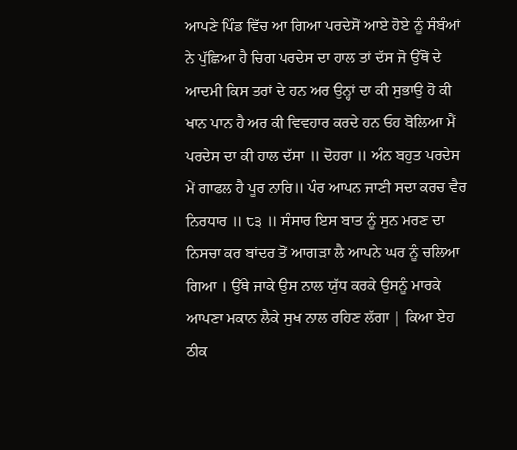ਆਪਣੇ ਪਿੰਡ ਵਿੱਚ ਆ ਗਿਆ ਪਰਦੇਸੋਂ ਆਏ ਹੋਏ ਨੂੰ ਸੰਬੰਆਂ ਨੇ ਪੁੱਛਿਆ ਹੈ ਚਿਗ ਪਰਦੇਸ ਦਾ ਹਾਲ ਤਾਂ ਦੱਸ ਜੋ ਉੱਥੋਂ ਦੇ ਆਦਮੀ ਕਿਸ ਤਰਾਂ ਦੇ ਹਨ ਅਰ ਉਨ੍ਹਾਂ ਦਾ ਕੀ ਸੁਭਾਉ ਹੋ ਕੀ ਖਾਨ ਪਾਨ ਹੈ ਅਰ ਕੀ ਵਿਵਹਾਰ ਕਰਦੇ ਹਨ ਓਹ ਬੋਲਿਆ ਮੈਂ ਪਰਦੇਸ ਦਾ ਕੀ ਹਾਲ ਦੱਸਾ ॥ ਦੋਹਰਾ ॥ ਅੰਨ ਬਹੁਤ ਪਰਦੇਸ ਮੇਂ ਗਾਫਲ ਹੈ ਪੂਰ ਨਾਰਿ॥ ਪੰਰ ਆਪਨ ਜਾਣੀ ਸਦਾ ਕਰਚ ਵੈਰ ਨਿਰਧਾਰ ॥ ੮੩ ॥ ਸੰਸਾਰ ਇਸ ਬਾਤ ਨੂੰ ਸੁਨ ਮਰਣ ਦਾ ਨਿਸਚਾ ਕਰ ਬਾਂਦਰ ਤੋਂ ਆਗੜਾ ਲੈ ਆਪਨੇ ਘਰ ਨੂੰ ਚਲਿਆ ਗਿਆ । ਉੱਥੇ ਜਾਕੇ ਉਸ ਨਾਲ ਯੁੱਧ ਕਰਕੇ ਉਸਨੂੰ ਮਾਰਕੇ ਆਪਣਾ ਮਕਾਨ ਲੈਕੇ ਸੁਖ ਨਾਲ ਰਹਿਣ ਲੱਗਾ | ਕਿਆ ਏਹ ਠੀਕ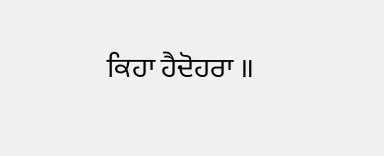ਕਿਹਾ ਹੈਦੋਹਰਾ ॥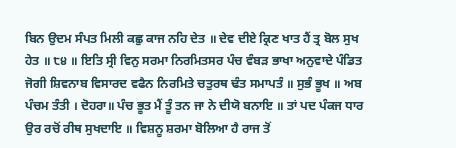ਬਿਨ ਉਦਮ ਸੰਪਤ ਮਿਲੀ ਕਛੁ ਕਾਜ ਨਹਿ ਦੇਤ ॥ ਦੇਵ ਦੀਏ ਕ੍ਰਿਣ ਖਾਤ ਹੈਂ ਤ੍ਰ ਬੋਲ ਸੁਖ ਹੇਤ ॥ ੮੪ ॥ ਇਤਿ ਸ੍ਰੀ ਵਿਨੁ ਸਰਮਾ ਨਿਰਮਿਤਸਰ ਪੰਚ ਵੰਬੜ ਭਾਖਾ ਅਨੁਵਾਦੇ ਪੰਡਿਤ ਜੋਗੀ ਸ਼ਿਵਨਾਬ ਵਿਸਾਰਦ ਵਫੈਨ ਨਿਰਮਿਤੇ ਚਤੁਰਥ ਢੰਤ ਸਮਾਪਤੰ ॥ ਸੁਭੰ ਭੂਖ ॥ ਅਬ ਪੰਚਮ ਤੰਤੀ । ਦੋਹਰਾ॥ ਪੰਚ ਭੂਤ ਮੈਂ ਤੂੰ ਤਨ ਜਾ ਨੇ ਦੀਯੋ ਬਨਾਇ ॥ ਤਾਂ ਪਦ ਪੰਕਜ ਧਾਰ ਉਰ ਰਚੋਂ ਰੀਥ ਸੁਖਦਾਇ ॥ ਵਿਸ਼ਨੂ ਸ਼ਰਮਾ ਬੋਲਿਆ ਹੈ ਰਾਜ ਤੋਂ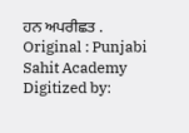ਹਨ ਅਪਰੀਛਤ . Original : Punjabi Sahit Academy Digitized by: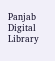Panjab Digital Library